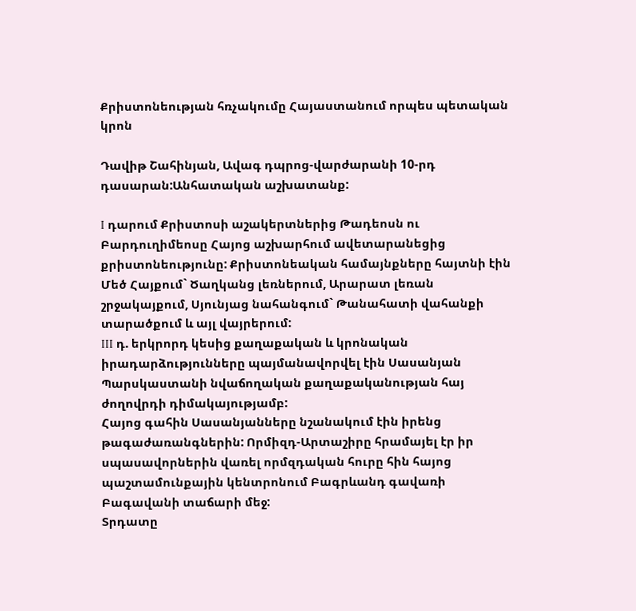Քրիստոնեության հռչակումը Հայաստանում որպես պետական կրոն

Դավիթ Շահինյան, Ավագ դպրոց-վարժարանի 10-րդ դասարան:Անհատական աշխատանք:

I դարում Քրիստոսի աշակերտներից Թադեոսն ու Բարդուղիմեոսը Հայոց աշխարհում ավետարանեցից քրիստոնեությունը: Քրիստոնեական համայնքները հայտնի էին Մեծ Հայքում` Ծաղկանց լեռներում, Արարատ լեռան շրջակայքում, Սյունյաց նահանգում` Թանահատի վահանքի տարածքում և այլ վայրերում:
III դ. երկրորդ կեսից քաղաքական և կրոնական իրադարձությունները պայմանավորվել էին Սասանյան Պարսկաստանի նվաճողական քաղաքականության հայ ժողովրդի դիմակայությամբ:
Հայոց գահին Սասանյանները նշանակում էին իրենց թագաժառանգներին: Որմիզդ-Արտաշիրը հրամայել էր իր սպասավորներին վառել որմզդական հուրը հին հայոց պաշտամունքային կենտրոնում Բագրևանդ գավառի Բագավանի տաճարի մեջ:
Տրդատը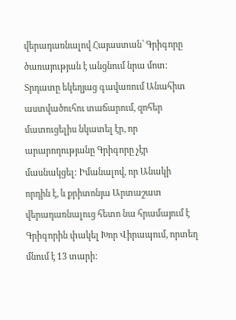վերադառնալով Հայաստան՝ Գրիգորը ծառայության է անցնում նրա մոտ:
Տրդատը եկեղյաց գավառում Անահիտ աստվածուհու տաճարում, զոհեր մատուցելիս նկատել էր, որ արարողությանը Գրիգորը չէր մասնակցել: Իմանալով, որ Անակի որդին է, և քրիտոնյա Արտաշատ վերադառնալուց հետո նա հրամայում է Գրիգորին փակել Խոր Վիրապում, որտեղ մնում է 13 տարի: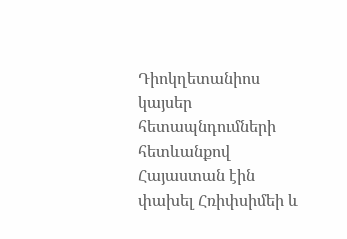Դիոկղետանիոս կայսեր հետապնդումների հետևանքով Հայաստան էին փախել Հռիփսիմեի և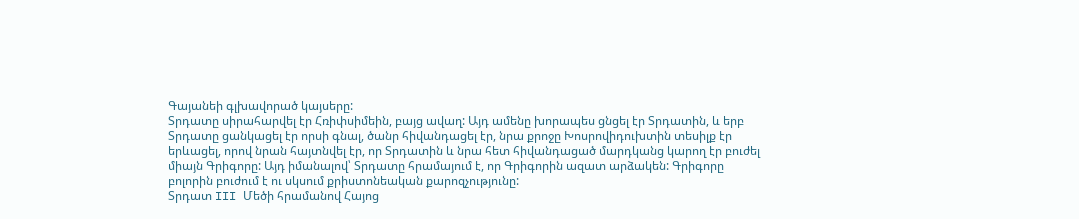Գայանեի գլխավորած կայսերը:
Տրդատը սիրահարվել էր Հռիփսիմեին, բայց ավաղ: Այդ ամենը խորապես ցնցել էր Տրդատին, և երբ Տրդատը ցանկացել էր որսի գնալ, ծանր հիվանդացել էր, նրա քրոջը Խոսրովիդուխտին տեսիլք էր երևացել, որով նրան հայտնվել էր, որ Տրդատին և նրա հետ հիվանդացած մարդկանց կարող էր բուժել միայն Գրիգորը: Այդ իմանալով՝ Տրդատը հրամայում է, որ Գրիգորին ազատ արձակեն: Գրիգորը բոլորին բուժում է ու սկսում քրիստոնեական քարոզչությունը:
Տրդատ III Մեծի հրամանով Հայոց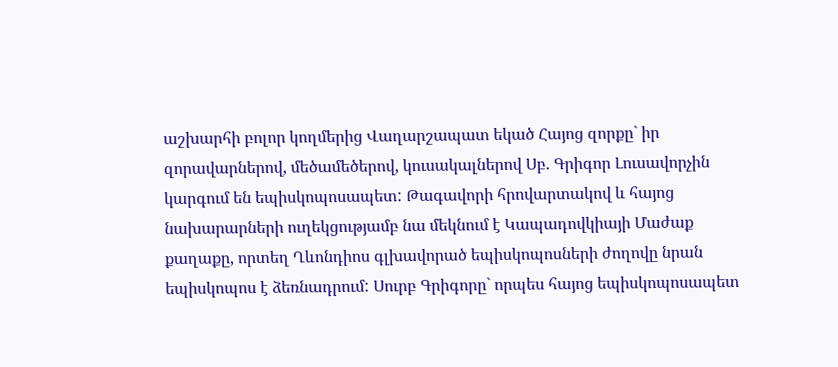աշխարհի բոլոր կողմերից Վաղարշապատ եկած Հայոց զորքը` իր զորավարներով, մեծամեծերով, կուսակալներով Սբ. Գրիգոր Լուսավորչին կարգում են եպիսկոպոսապետ: Թագավորի հրովարտակով և հայոց նախարարների ուղեկցությամբ նա մեկնում է Կապադովկիայի Մաժաք քաղաքը, որտեղ Ղևոնդիոս գլխավորած եպիսկոպոսների ժողովը նրան եպիսկոպոս է ձեռնադրում: Սուրբ Գրիգորը` որպես հայոց եպիսկոպոսապետ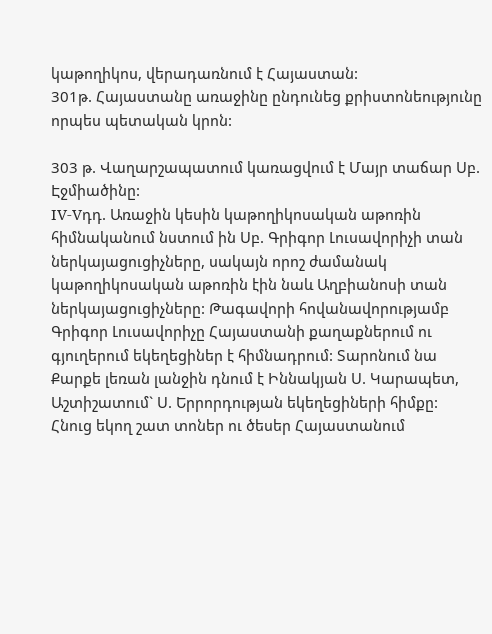կաթողիկոս, վերադառնում է Հայաստան:
301թ. Հայաստանը առաջինը ընդունեց քրիստոնեությունը որպես պետական կրոն:

303 թ. Վաղարշապատում կառացվում է Մայր տաճար Սբ. Էջմիածինը:
IV-Vդդ. Առաջին կեսին կաթողիկոսական աթոռին հիմնականում նստում ին Սբ. Գրիգոր Լուսավորիչի տան ներկայացուցիչները, սակայն որոշ ժամանակ կաթողիկոսական աթոռին էին նաև Աղբիանոսի տան ներկայացուցիչները: Թագավորի հովանավորությամբ Գրիգոր Լուսավորիչը Հայաստանի քաղաքներում ու գյուղերում եկեղեցիներ է հիմնադրում: Տարոնում նա Քարքե լեռան լանջին դնում է Իննակյան Ս. Կարապետ, Աշտիշատում` Ս. Երրորդության եկեղեցիների հիմքը:
Հնուց եկող շատ տոներ ու ծեսեր Հայաստանում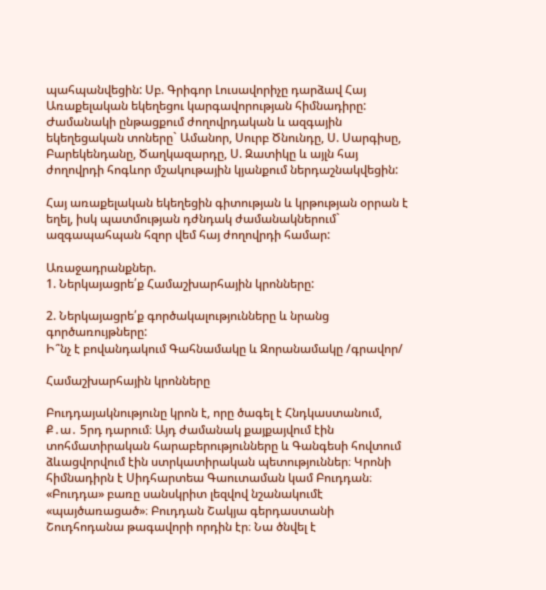պահպանվեցին: Սբ. Գրիգոր Լուսավորիչը դարձավ Հայ Առաքելական եկեղեցու կարգավորության հիմնադիրը: Ժամանակի ընթացքում ժողովրդական և ազգային եկեղեցական տոները` Ամանոր, Սուրբ Ծնունդը, Ս. Սարգիսը, Բարեկենդանը, Ծաղկազարդը, Ս. Զատիկը և այլն հայ ժողովրդի հոգևոր մշակութային կյանքում ներդաշնակվեցին:

Հայ առաքելական եկեղեցին գիտության և կրթության օրրան է եղել, իսկ պատմության դժնդակ ժամանակներում` ազգապահպան հզոր վեմ հայ ժողովրդի համար:

Առաջադրանքներ.
1. Ներկայացրե՛ք Համաշխարհային կրոնները:

2. Ներկայացրե՛ք գործակալությունները և նրանց գործառույթները:
Ի՞նչ է բովանդակում Գահնամակը և Զորանամակը /գրավոր/

Համաշխարհային կրոնները

Բուդդայակնությունը կրոն է, որը ծագել է Հնդկաստանում, Ք․ա․ 5րդ դարում։ Այդ ժամանակ քայքայվում էին տոհմատիրական հարաբերությունները և Գանգեսի հովտում ձևացվորվում էին ստրկատիրական պետություններ։ Կրոնի հիմնադիրն է Սիդհարտեա Գաուտաման կամ Բուդդան։ «Բուդդա» բառը սանսկրիտ լեզվով նշանակումէ «պայծառացած»։ Բուդդան Շակյա գերդաստանի Շուդհոդանա թագավորի որդին էր։ Նա ծնվել է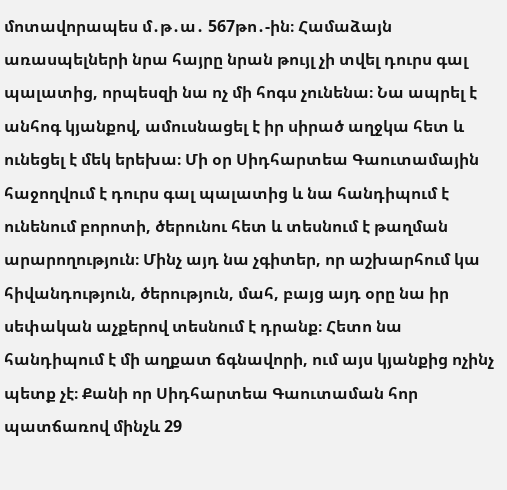մոտավորապես մ․թ․ա․ 567թո․-ին։ Համաձայն առասպելների նրա հայրը նրան թույլ չի տվել դուրս գալ պալատից, որպեսզի նա ոչ մի հոգս չունենա։ Նա ապրել է անհոգ կյանքով, ամուսնացել է իր սիրած աղջկա հետ և ունեցել է մեկ երեխա։ Մի օր Սիդհարտեա Գաուտամային հաջողվում է դուրս գալ պալատից և նա հանդիպում է ունենում բորոտի, ծերունու հետ և տեսնում է թաղման արարողություն։ Մինչ այդ նա չգիտեր, որ աշխարհում կա հիվանդություն, ծերություն, մահ, բայց այդ օրը նա իր սեփական աչքերով տեսնում է դրանք։ Հետո նա հանդիպում է մի աղքատ ճգնավորի, ում այս կյանքից ոչինչ պետք չէ։ Քանի որ Սիդհարտեա Գաուտաման հոր պատճառով մինչև 29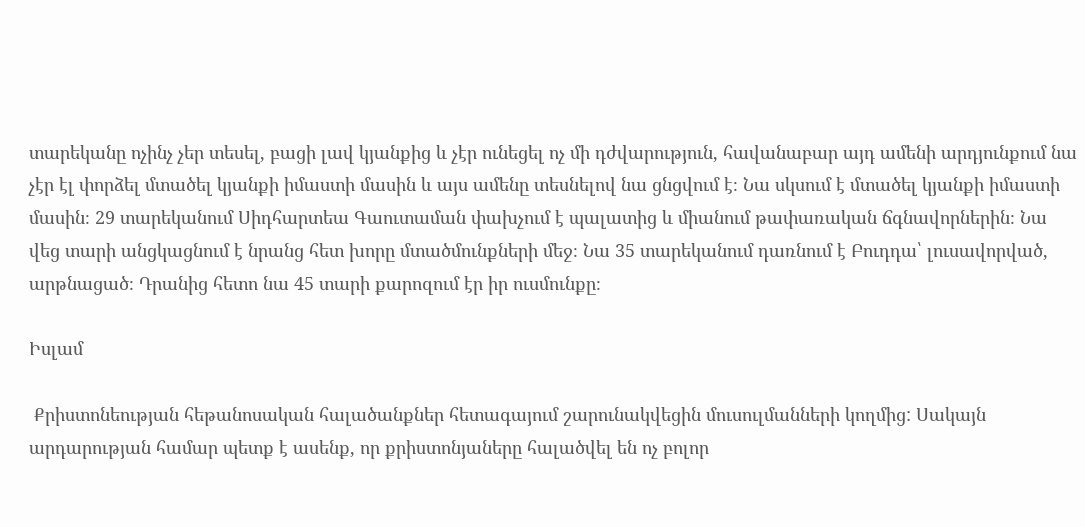տարեկանը ոչինչ չեր տեսել, բացի լավ կյանքից և չէր ունեցել ոչ մի դժվարություն, հավանաբար այդ ամենի արդյունքում նա չէր էլ փորձել մտածել կյանքի իմաստի մասին և այս ամենը տեսնելով նա ցնցվում է։ Նա սկսում է մտածել կյանքի իմաստի մասին։ 29 տարեկանում Սիդհարտեա Գաուտաման փախչում է պալատից և միանում թափառական ճգնավորներին։ Նա վեց տարի անցկացնում է նրանց հետ խորը մտածմունքների մեջ։ Նա 35 տարեկանում դառնում է Բուդդա՝ լուսավորված, արթնացած։ Դրանից հետո նա 45 տարի քարոզում էր իր ուսմունքը։

Իսլամ

 Քրիստոնեության հեթանոսական հալածանքներ հետագայում շարունակվեցին մուսուլմանների կողմից: Սակայն արդարության համար պետք է ասենք, որ քրիստոնյաները հալածվել են ոչ բոլոր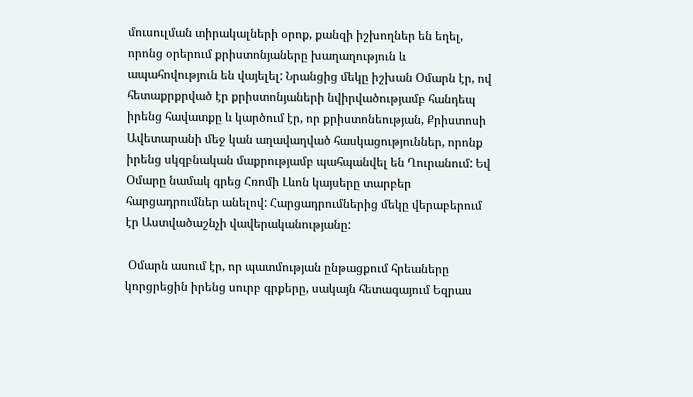մուսուլման տիրակալների օրոք, քանզի իշխողներ են եղել, որոնց օրերում քրիստոնյաները խաղաղություն և ապահովություն են վայելել: Նրանցից մեկը իշխան Օմարն էր, ով հետաքրքրված էր քրիստոնյաների նվիրվածությամբ հանդեպ իրենց հավատքը և կարծում էր, որ քրիստոնեության, Քրիստոսի Ավետարանի մեջ կան աղավաղված հասկացություններ, որոնք իրենց սկզբնական մաքրությամբ պահպանվել են Ղուրանում: Եվ Օմարը նամակ գրեց Հռոմի Լևոն կայսերը տարբեր հարցադրումներ անելով: Հարցադրումներից մեկը վերաբերում էր Աստվածաշնչի վավերականությանը:

 Օմարն ասում էր, որ պատմության ընթացքում հրեաները կորցրեցին իրենց սուրբ գրքերը, սակայն հետագայում Եզրաս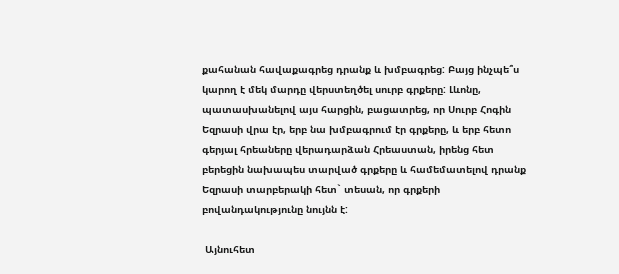քահանան հավաքագրեց դրանք և խմբագրեց: Բայց ինչպե՞ս կարող է մեկ մարդը վերստեղծել սուրբ գրքերը: Լևոնը, պատասխանելով այս հարցին, բացատրեց, որ Սուրբ Հոգին Եզրասի վրա էր, երբ նա խմբագրում էր գրքերը, և երբ հետո գերյալ հրեաները վերադարձան Հրեաստան, իրենց հետ բերեցին նախապես տարված գրքերը և համեմատելով դրանք Եզրասի տարբերակի հետ` տեսան, որ գրքերի բովանդակությունը նույնն է:

 Այնուհետ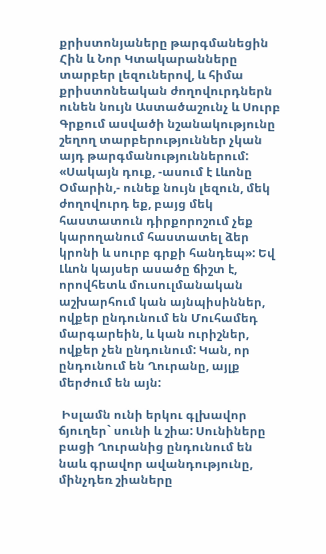քրիստոնյաները թարգմանեցին Հին և Նոր Կտակարանները տարբեր լեզուներով, և հիմա քրիստոնեական ժողովուրդներն ունեն նույն Աստածաշունչ և Սուրբ Գրքում ասվածի նշանակությունը շեղող տարբերություններ չկան այդ թարգմանություններում: «Սակայն դուք, -ասում է Լևոնը Օմարին,- ունեք նույն լեզուն, մեկ ժողովուրդ եք, բայց մեկ հաստատուն դիրքորոշում չեք կարողանում հաստատել ձեր կրոնի և սուրբ գրքի հանդեպ»: Եվ Լևոն կայսեր ասածը ճիշտ է, որովհետև մուսուլմանական աշխարհում կան այնպիսիններ, ովքեր ընդունում են Մուհամեդ մարգարեին, և կան ուրիշներ, ովքեր չեն ընդունում: Կան, որ ընդունում են Ղուրանը, այլք մերժում են այն:

 Իսլամն ունի երկու գլխավոր ճյուղեր` սունի և շիա: Սունիները բացի Ղուրանից ընդունում են նաև գրավոր ավանդությունը, մինչդեռ շիաները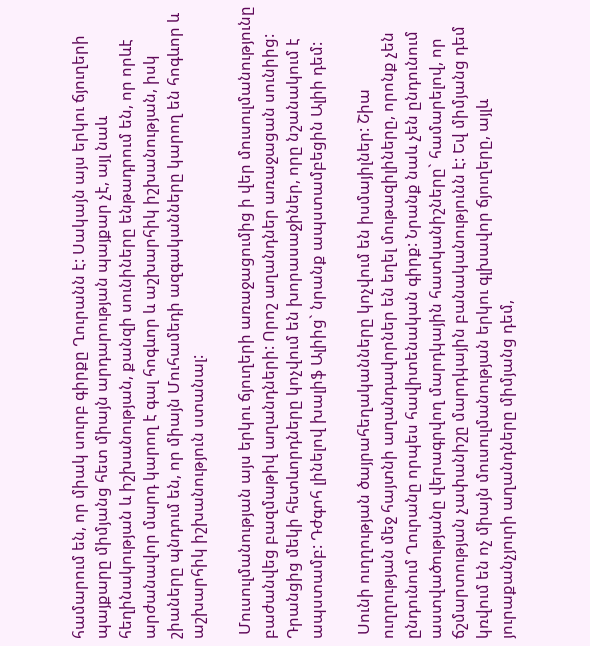համարում են, որ միակ սուրբ գիրքը Ղուրանն է: Սակայն այս երկու ճյուղերի պայքարը միմյանց հետ միայն արդարության պայքար չէ, այլ նաև հեղինակության և իշխանության, քանզի սունիները ենթադրում են, որ որևէ արժանավոր մարդ կարող է գալ հոգևոր և աշխարհիկ իշխանության, իսկ շիաները պնդում են, որ միայն Մուհամեդի ազգականները կարող են հոգևոր և աշխարհիկ իշխանություն ստանալ:

 Մուսուլմանության այս երկու ճյուղերի առաջացումից ի վեր մուսուլմանությունը բաժանվեց բազմաթիվ աղանդների: Որոշ աղանդներ առաջացան սունիից: Դրանցից մեկի հետևորդները կոչվում են խորասաջիներ, որը նշանակում է ապստամբ: Դժգոհ լինելով խալիֆ Ալիից` նրանք ապստամբեցին Ալիի դեմ:

 Սունի ուղղության ծայրահեղականները կոչվում են իսմայիլներ: Շիա ուղղության մեջ հայտնի աղանդավորներ են եղել մութազիլիները, որոնք չեն ընդունում Ղուրանը որպես հավիտենական գիրք: Նրանք նաև չեն ընդունում աստվածությանը վերագրվող մարդկային հատկանիշները` համարելով, որ ճշմարտության չափանիշը մարդկային բանականությունն է: Եվ միմյանց դեմ կռվում են ոչ միայն մուսուլմանության երկու գլխավոր ճյուղերը, այլև յուրաքանչյուրի աղանդները միմյանց դեմ,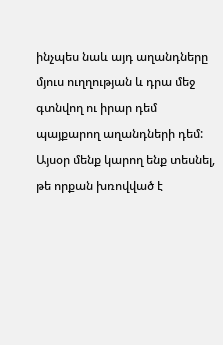ինչպես նաև այդ աղանդները մյուս ուղղության և դրա մեջ գտնվող ու իրար դեմ պայքարող աղանդների դեմ: Այսօր մենք կարող ենք տեսնել, թե որքան խռովված է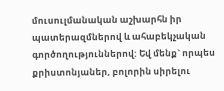մուսուլմանական աշխարհն իր պատերազմներով և ահաբեկչական գործողություններով: Եվ մենք` որպես քրիստոնյաներ, բոլորին սիրելու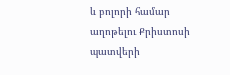և բոլորի համար աղոթելու Քրիստոսի պատվերի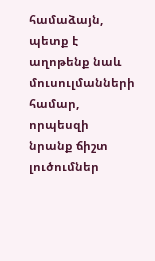համաձայն, պետք է աղոթենք նաև մուսուլմանների համար, որպեսզի նրանք ճիշտ լուծումներ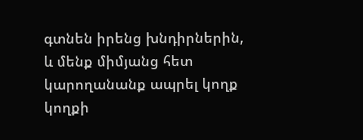գտնեն իրենց խնդիրներին, և մենք միմյանց հետ կարողանանք ապրել կողք կողքի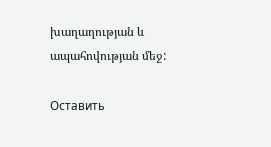խաղաղության և ապահովության մեջ:

Оставить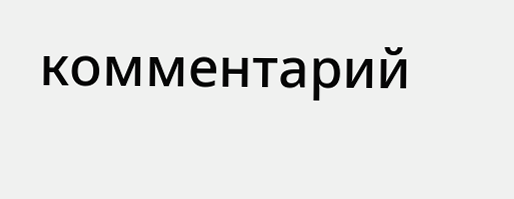комментарий